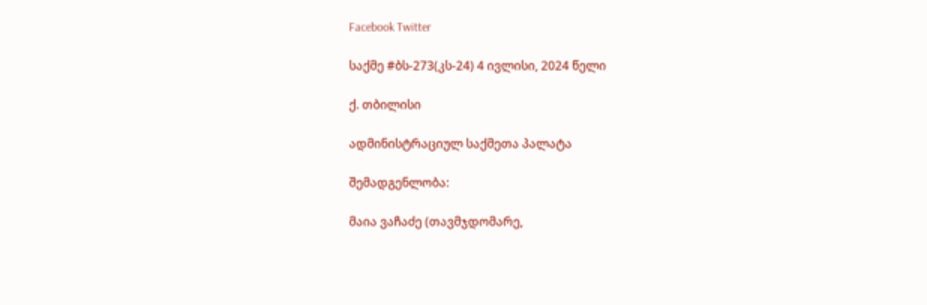Facebook Twitter

საქმე #ბს-273(კს-24) 4 ივლისი, 2024 წელი

ქ. თბილისი

ადმინისტრაციულ საქმეთა პალატა

შემადგენლობა:

მაია ვაჩაძე (თავმჯდომარე,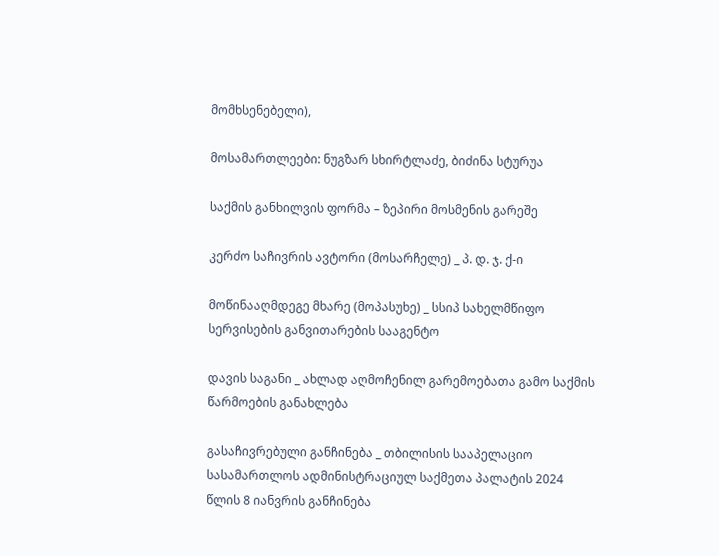მომხსენებელი),

მოსამართლეები: ნუგზარ სხირტლაძე, ბიძინა სტურუა

საქმის განხილვის ფორმა – ზეპირი მოსმენის გარეშე

კერძო საჩივრის ავტორი (მოსარჩელე) _ პ. დ. ჯ. ქ-ი

მოწინააღმდეგე მხარე (მოპასუხე) _ სსიპ სახელმწიფო სერვისების განვითარების სააგენტო

დავის საგანი _ ახლად აღმოჩენილ გარემოებათა გამო საქმის წარმოების განახლება

გასაჩივრებული განჩინება _ თბილისის სააპელაციო სასამართლოს ადმინისტრაციულ საქმეთა პალატის 2024 წლის 8 იანვრის განჩინება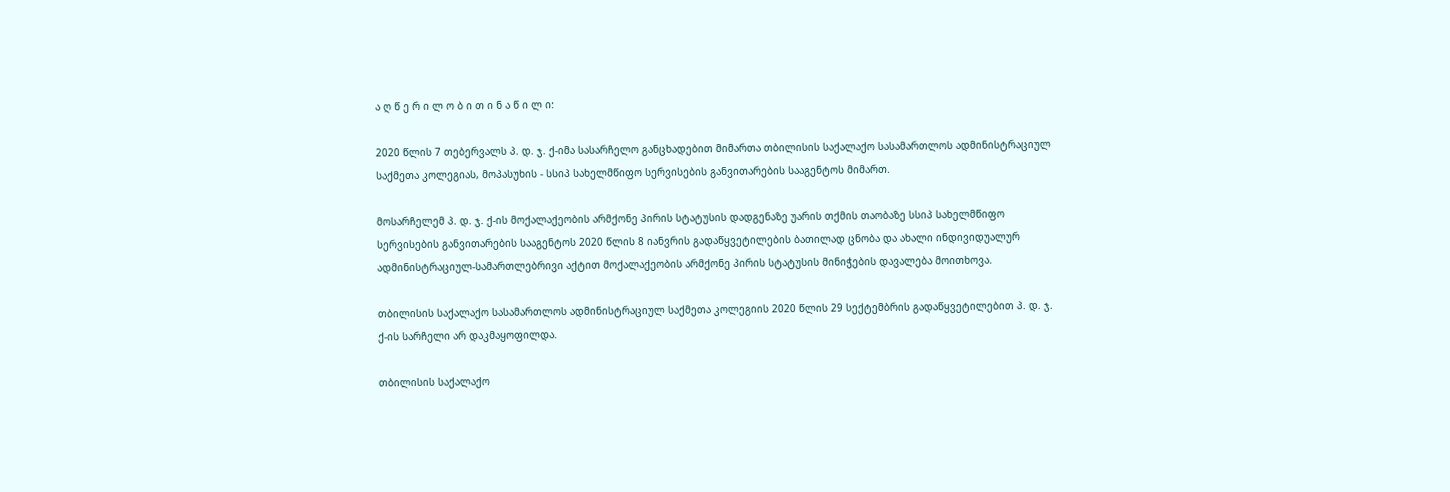ა ღ წ ე რ ი ლ ო ბ ი თ ი ნ ა წ ი ლ ი:

2020 წლის 7 თებერვალს პ. დ. ჯ. ქ-იმა სასარჩელო განცხადებით მიმართა თბილისის საქალაქო სასამართლოს ადმინისტრაციულ საქმეთა კოლეგიას, მოპასუხის - სსიპ სახელმწიფო სერვისების განვითარების სააგენტოს მიმართ.

მოსარჩელემ პ. დ. ჯ. ქ-ის მოქალაქეობის არმქონე პირის სტატუსის დადგენაზე უარის თქმის თაობაზე სსიპ სახელმწიფო სერვისების განვითარების სააგენტოს 2020 წლის 8 იანვრის გადაწყვეტილების ბათილად ცნობა და ახალი ინდივიდუალურ ადმინისტრაციულ-სამართლებრივი აქტით მოქალაქეობის არმქონე პირის სტატუსის მინიჭების დავალება მოითხოვა.

თბილისის საქალაქო სასამართლოს ადმინისტრაციულ საქმეთა კოლეგიის 2020 წლის 29 სექტემბრის გადაწყვეტილებით პ. დ. ჯ. ქ-ის სარჩელი არ დაკმაყოფილდა.

თბილისის საქალაქო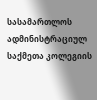სასამართლოს ადმინისტრაციულ საქმეთა კოლეგიის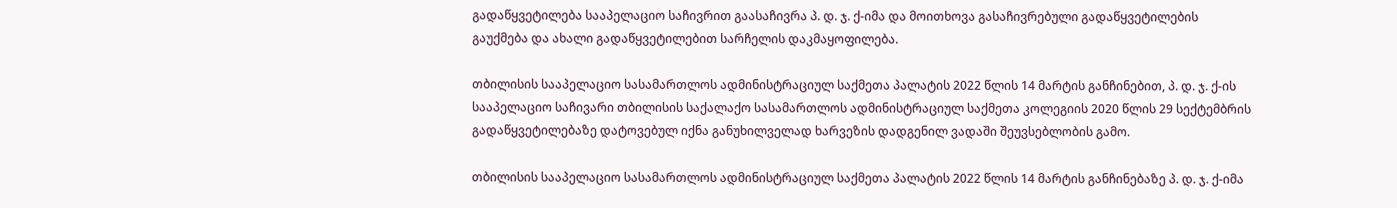გადაწყვეტილება სააპელაციო საჩივრით გაასაჩივრა პ. დ. ჯ. ქ-იმა და მოითხოვა გასაჩივრებული გადაწყვეტილების გაუქმება და ახალი გადაწყვეტილებით სარჩელის დაკმაყოფილება.

თბილისის სააპელაციო სასამართლოს ადმინისტრაციულ საქმეთა პალატის 2022 წლის 14 მარტის განჩინებით, პ. დ. ჯ. ქ-ის სააპელაციო საჩივარი თბილისის საქალაქო სასამართლოს ადმინისტრაციულ საქმეთა კოლეგიის 2020 წლის 29 სექტემბრის გადაწყვეტილებაზე დატოვებულ იქნა განუხილველად ხარვეზის დადგენილ ვადაში შეუვსებლობის გამო.

თბილისის სააპელაციო სასამართლოს ადმინისტრაციულ საქმეთა პალატის 2022 წლის 14 მარტის განჩინებაზე პ. დ. ჯ. ქ-იმა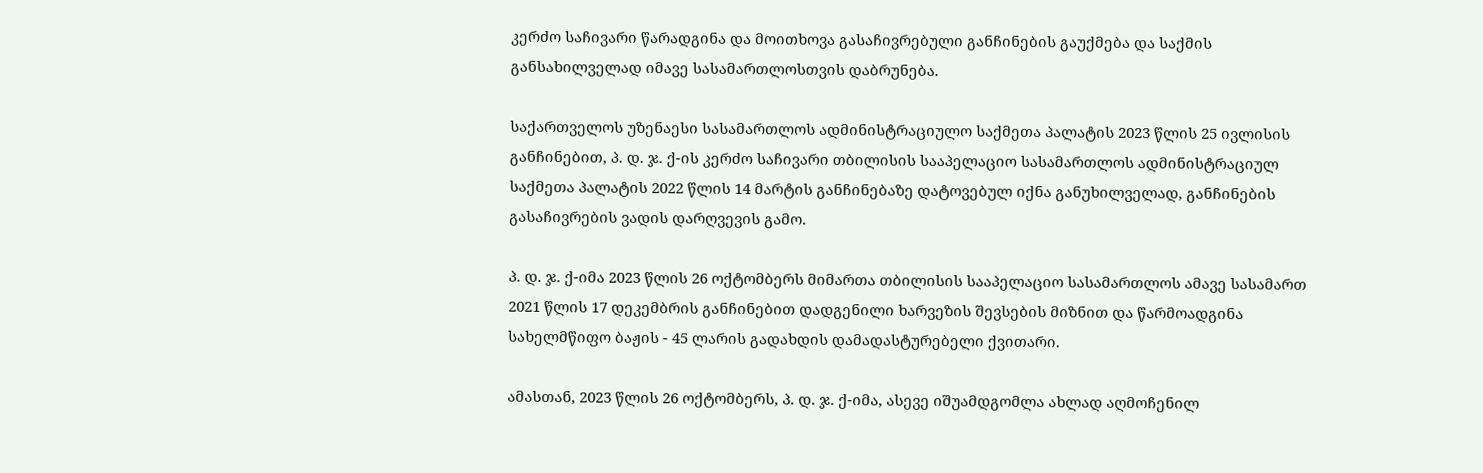კერძო საჩივარი წარადგინა და მოითხოვა გასაჩივრებული განჩინების გაუქმება და საქმის განსახილველად იმავე სასამართლოსთვის დაბრუნება.

საქართველოს უზენაესი სასამართლოს ადმინისტრაციულო საქმეთა პალატის 2023 წლის 25 ივლისის განჩინებით, პ. დ. ჯ. ქ-ის კერძო საჩივარი თბილისის სააპელაციო სასამართლოს ადმინისტრაციულ საქმეთა პალატის 2022 წლის 14 მარტის განჩინებაზე დატოვებულ იქნა განუხილველად, განჩინების გასაჩივრების ვადის დარღვევის გამო.

პ. დ. ჯ. ქ-იმა 2023 წლის 26 ოქტომბერს მიმართა თბილისის სააპელაციო სასამართლოს ამავე სასამართ 2021 წლის 17 დეკემბრის განჩინებით დადგენილი ხარვეზის შევსების მიზნით და წარმოადგინა სახელმწიფო ბაჟის - 45 ლარის გადახდის დამადასტურებელი ქვითარი.

ამასთან, 2023 წლის 26 ოქტომბერს, პ. დ. ჯ. ქ-იმა, ასევე იშუამდგომლა ახლად აღმოჩენილ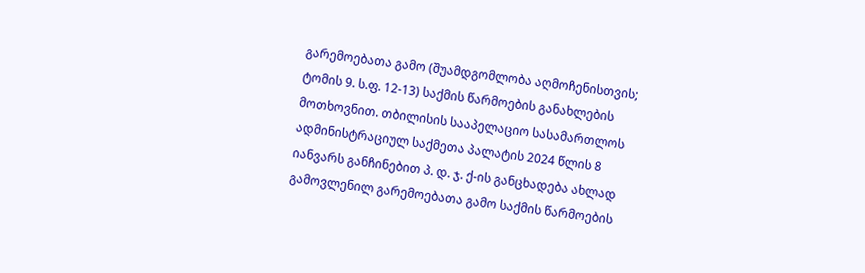გარემოებათა გამო (შუამდგომლობა აღმოჩენისთვის; ტომის 9. ს.ფ. 12-13) საქმის წარმოების განახლების მოთხოვნით. თბილისის სააპელაციო სასამართლოს ადმინისტრაციულ საქმეთა პალატის 2024 წლის 8 იანვარს განჩინებით პ. დ. ჯ. ქ-ის განცხადება ახლად გამოვლენილ გარემოებათა გამო საქმის წარმოების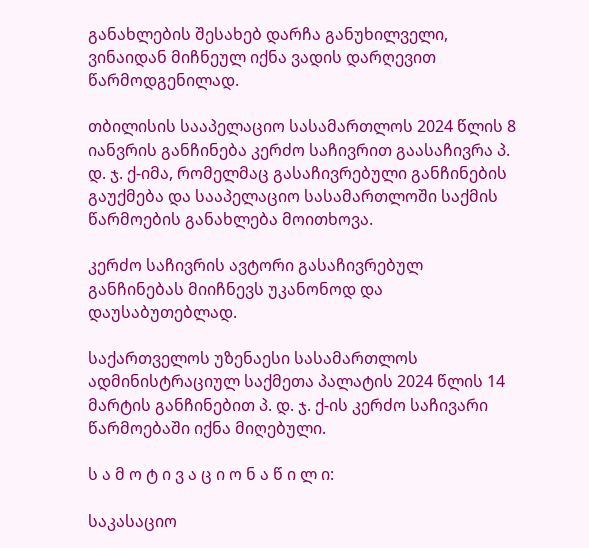განახლების შესახებ დარჩა განუხილველი, ვინაიდან მიჩნეულ იქნა ვადის დარღევით წარმოდგენილად.

თბილისის სააპელაციო სასამართლოს 2024 წლის 8 იანვრის განჩინება კერძო საჩივრით გაასაჩივრა პ. დ. ჯ. ქ-იმა, რომელმაც გასაჩივრებული განჩინების გაუქმება და სააპელაციო სასამართლოში საქმის წარმოების განახლება მოითხოვა.

კერძო საჩივრის ავტორი გასაჩივრებულ განჩინებას მიიჩნევს უკანონოდ და დაუსაბუთებლად.

საქართველოს უზენაესი სასამართლოს ადმინისტრაციულ საქმეთა პალატის 2024 წლის 14 მარტის განჩინებით პ. დ. ჯ. ქ-ის კერძო საჩივარი წარმოებაში იქნა მიღებული.

ს ა მ ო ტ ი ვ ა ც ი ო ნ ა წ ი ლ ი:

საკასაციო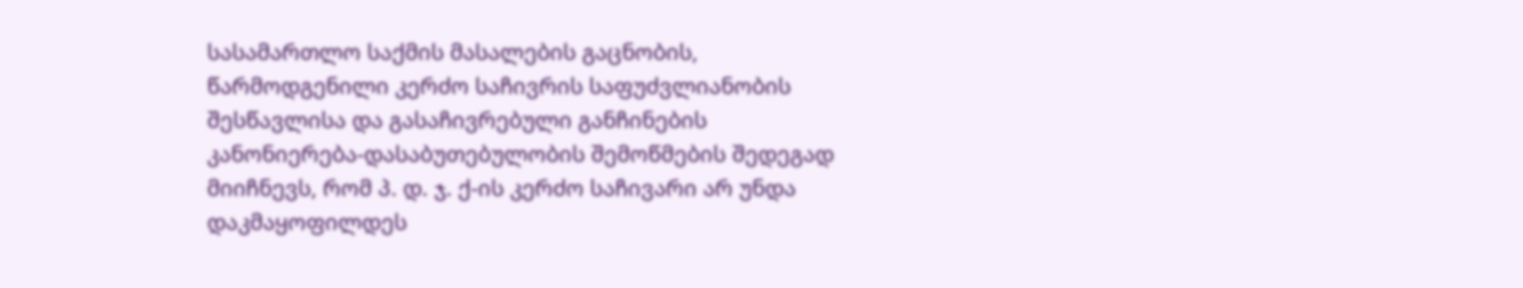სასამართლო საქმის მასალების გაცნობის, წარმოდგენილი კერძო საჩივრის საფუძვლიანობის შესწავლისა და გასაჩივრებული განჩინების კანონიერება-დასაბუთებულობის შემოწმების შედეგად მიიჩნევს, რომ პ. დ. ჯ. ქ-ის კერძო საჩივარი არ უნდა დაკმაყოფილდეს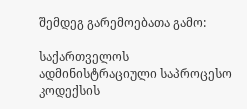შემდეგ გარემოებათა გამო:

საქართველოს ადმინისტრაციული საპროცესო კოდექსის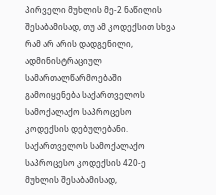პირველი მუხლის მე-2 ნაწილის შესაბამისად, თუ ამ კოდექსით სხვა რამ არ არის დადგენილი, ადმინისტრაციულ სამართალწარმოებაში გამოიყენება საქართველოს სამოქალაქო საპროცესო კოდექსის დებულებანი. საქართველოს სამოქალაქო საპროცესო კოდექსის 420-ე მუხლის შესაბამისად,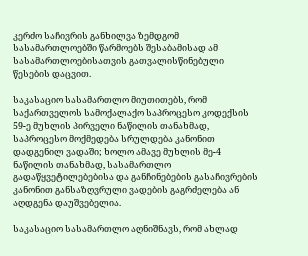კერძო საჩივრის განხილვა ზემდგომ სასამართლოებში წარმოებს შესაბამისად ამ სასამართლოებისათვის გათვალისწინებული წესების დაცვით.

საკასაციო სასამართლო მიუთითებს, რომ საქართველოს სამოქალაქო საპროცესო კოდექსის 59-ე მუხლის პირველი ნაწილის თანახმად, საპროცესო მოქმედება სრულდება კანონით დადგენილ ვადაში; ხოლო ამავე მუხლის მე-4 ნაწილის თანახმად, სასამართლო გადაწყვეტილებებისა და განჩინებების გასაჩივრების კანონით განსაზღვრული ვადების გაგრძელება ან აღდგენა დაუშვებელია.

საკასაციო სასამართლო აღნიშნავს, რომ ახლად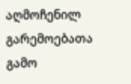აღმოჩენილ გარემოებათა გამო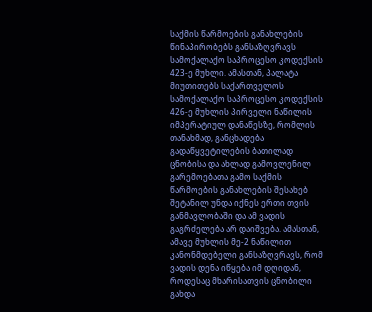საქმის წარმოების განახლების წინაპირობებს განსაზღვრავს სამოქალაქო საპროცესო კოდექსის 423-ე მუხლი. ამასთან, პალატა მიუთითებს საქართველოს სამოქალაქო საპროცესო კოდექსის 426-ე მუხლის პირველი ნაწილის იმპერატიულ დანაწესზე, რომლის თანახმად, განცხადება გადაწყვეტილების ბათილად ცნობისა და ახლად გამოვლენილ გარემოებათა გამო საქმის წარმოების განახლების შესახებ შეტანილ უნდა იქნეს ერთი თვის განმავლობაში და ამ ვადის გაგრძელება არ დაიშვება. ამასთან, ამავე მუხლის მე-2 ნაწილით კანონმდებელი განსაზღვრავს, რომ ვადის დენა იწყება იმ დღიდან, როდესაც მხარისათვის ცნობილი გახდა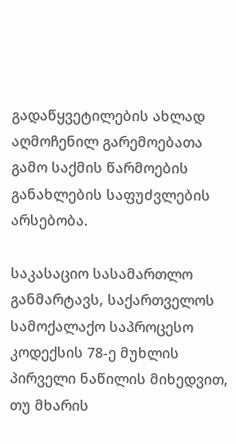გადაწყვეტილების ახლად აღმოჩენილ გარემოებათა გამო საქმის წარმოების განახლების საფუძვლების არსებობა.

საკასაციო სასამართლო განმარტავს, საქართველოს სამოქალაქო საპროცესო კოდექსის 78-ე მუხლის პირველი ნაწილის მიხედვით, თუ მხარის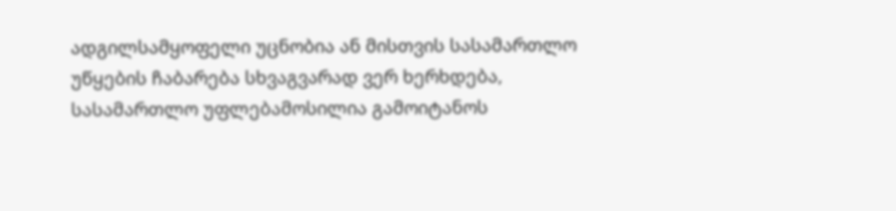ადგილსამყოფელი უცნობია ან მისთვის სასამართლო უწყების ჩაბარება სხვაგვარად ვერ ხერხდება, სასამართლო უფლებამოსილია გამოიტანოს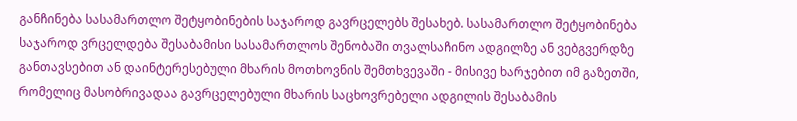განჩინება სასამართლო შეტყობინების საჯაროდ გავრცელებს შესახებ. სასამართლო შეტყობინება საჯაროდ ვრცელდება შესაბამისი სასამართლოს შენობაში თვალსაჩინო ადგილზე ან ვებგვერდზე განთავსებით ან დაინტერესებული მხარის მოთხოვნის შემთხვევაში - მისივე ხარჯებით იმ გაზეთში, რომელიც მასობრივადაა გავრცელებული მხარის საცხოვრებელი ადგილის შესაბამის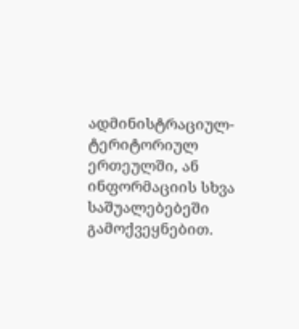ადმინისტრაციულ-ტერიტორიულ ერთეულში, ან ინფორმაციის სხვა საშუალებებეში გამოქვეყნებით.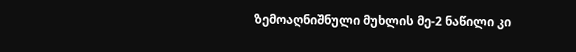ზემოაღნიშნული მუხლის მე-2 ნაწილი კი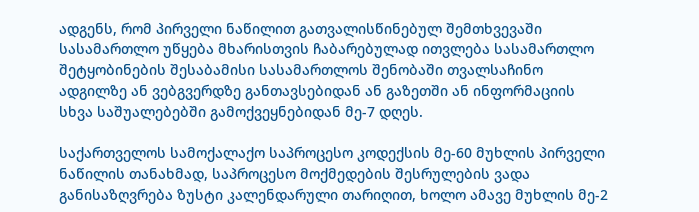ადგენს, რომ პირველი ნაწილით გათვალისწინებულ შემთხვევაში სასამართლო უწყება მხარისთვის ჩაბარებულად ითვლება სასამართლო შეტყობინების შესაბამისი სასამართლოს შენობაში თვალსაჩინო ადგილზე ან ვებგვერდზე განთავსებიდან ან გაზეთში ან ინფორმაციის სხვა საშუალებებში გამოქვეყნებიდან მე-7 დღეს.

საქართველოს სამოქალაქო საპროცესო კოდექსის მე-60 მუხლის პირველი ნაწილის თანახმად, საპროცესო მოქმედების შესრულების ვადა განისაზღვრება ზუსტი კალენდარული თარიღით, ხოლო ამავე მუხლის მე-2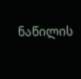ნაწილის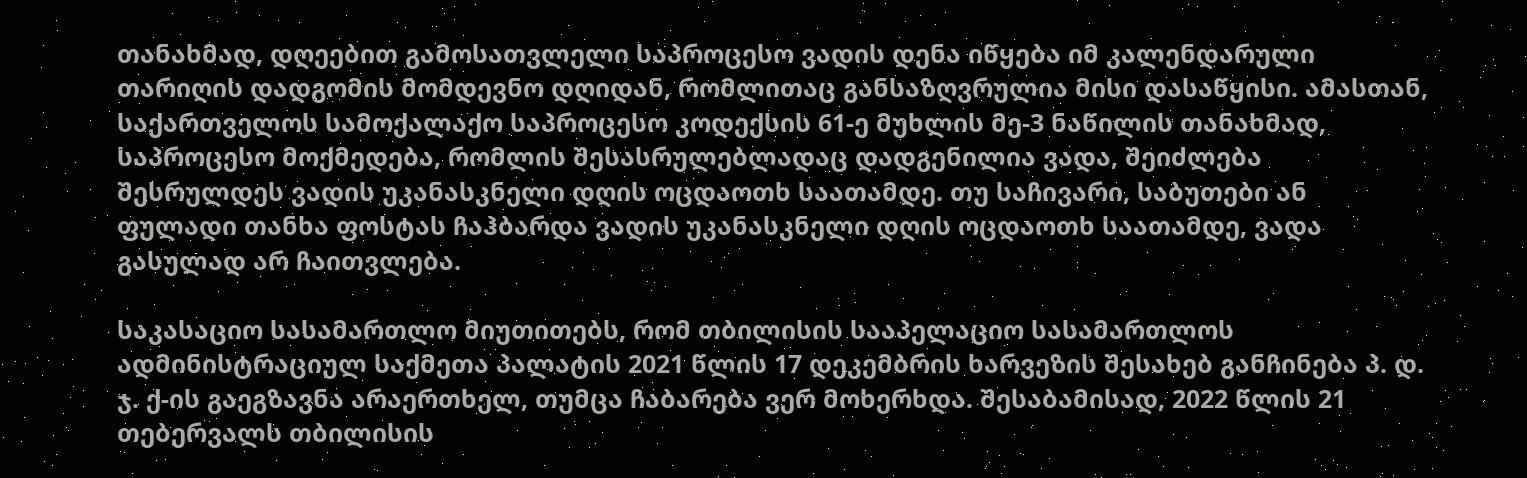თანახმად, დღეებით გამოსათვლელი საპროცესო ვადის დენა იწყება იმ კალენდარული თარიღის დადგომის მომდევნო დღიდან, რომლითაც განსაზღვრულია მისი დასაწყისი. ამასთან, საქართველოს სამოქალაქო საპროცესო კოდექსის 61-ე მუხლის მე-3 ნაწილის თანახმად, საპროცესო მოქმედება, რომლის შესასრულებლადაც დადგენილია ვადა, შეიძლება შესრულდეს ვადის უკანასკნელი დღის ოცდაოთხ საათამდე. თუ საჩივარი, საბუთები ან ფულადი თანხა ფოსტას ჩაჰბარდა ვადის უკანასკნელი დღის ოცდაოთხ საათამდე, ვადა გასულად არ ჩაითვლება.

საკასაციო სასამართლო მიუთითებს, რომ თბილისის სააპელაციო სასამართლოს ადმინისტრაციულ საქმეთა პალატის 2021 წლის 17 დეკემბრის ხარვეზის შესახებ განჩინება პ. დ. ჯ. ქ-ის გაეგზავნა არაერთხელ, თუმცა ჩაბარება ვერ მოხერხდა. შესაბამისად, 2022 წლის 21 თებერვალს თბილისის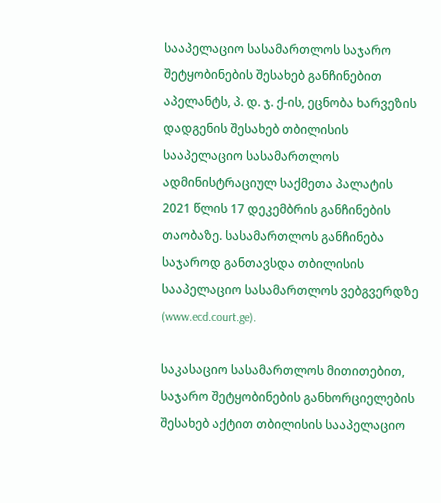სააპელაციო სასამართლოს საჯარო შეტყობინების შესახებ განჩინებით აპელანტს, პ. დ. ჯ. ქ-ის, ეცნობა ხარვეზის დადგენის შესახებ თბილისის სააპელაციო სასამართლოს ადმინისტრაციულ საქმეთა პალატის 2021 წლის 17 დეკემბრის განჩინების თაობაზე. სასამართლოს განჩინება საჯაროდ განთავსდა თბილისის სააპელაციო სასამართლოს ვებგვერდზე (www.ecd.court.ge).

საკასაციო სასამართლოს მითითებით, საჯარო შეტყობინების განხორციელების შესახებ აქტით თბილისის სააპელაციო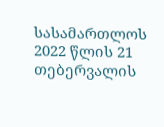სასამართლოს 2022 წლის 21 თებერვალის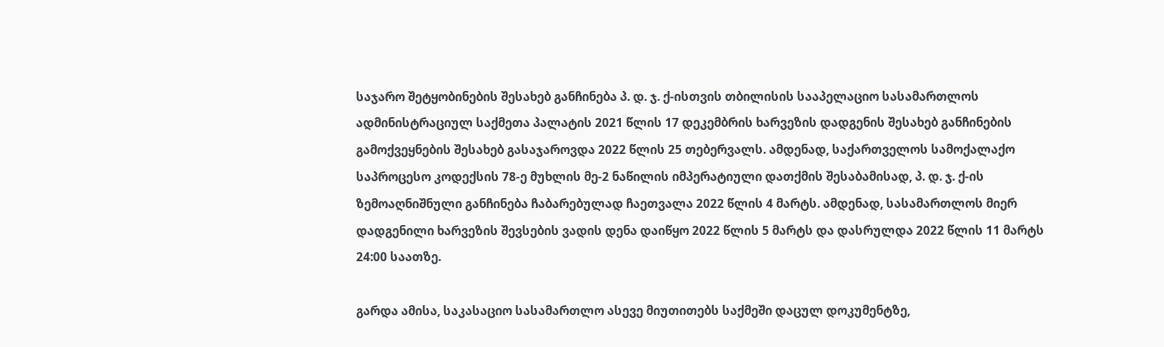საჯარო შეტყობინების შესახებ განჩინება პ. დ. ჯ. ქ-ისთვის თბილისის სააპელაციო სასამართლოს ადმინისტრაციულ საქმეთა პალატის 2021 წლის 17 დეკემბრის ხარვეზის დადგენის შესახებ განჩინების გამოქვეყნების შესახებ გასაჯაროვდა 2022 წლის 25 თებერვალს. ამდენად, საქართველოს სამოქალაქო საპროცესო კოდექსის 78-ე მუხლის მე-2 ნაწილის იმპერატიული დათქმის შესაბამისად, პ. დ. ჯ. ქ-ის ზემოაღნიშნული განჩინება ჩაბარებულად ჩაეთვალა 2022 წლის 4 მარტს. ამდენად, სასამართლოს მიერ დადგენილი ხარვეზის შევსების ვადის დენა დაიწყო 2022 წლის 5 მარტს და დასრულდა 2022 წლის 11 მარტს 24:00 საათზე.

გარდა ამისა, საკასაციო სასამართლო ასევე მიუთითებს საქმეში დაცულ დოკუმენტზე,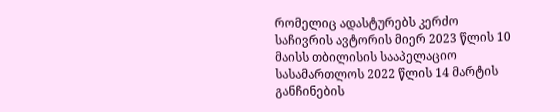რომელიც ადასტურებს კერძო საჩივრის ავტორის მიერ 2023 წლის 10 მაისს თბილისის სააპელაციო სასამართლოს 2022 წლის 14 მარტის განჩინების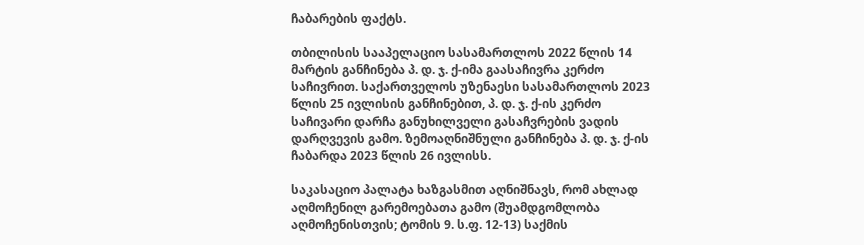ჩაბარების ფაქტს.

თბილისის სააპელაციო სასამართლოს 2022 წლის 14 მარტის განჩინება პ. დ. ჯ. ქ-იმა გაასაჩივრა კერძო საჩივრით. საქართველოს უზენაესი სასამართლოს 2023 წლის 25 ივლისის განჩინებით, პ. დ. ჯ. ქ-ის კერძო საჩივარი დარჩა განუხილველი გასაჩვრების ვადის დარღვევის გამო. ზემოაღნიშნული განჩინება პ. დ. ჯ. ქ-ის ჩაბარდა 2023 წლის 26 ივლისს.

საკასაციო პალატა ხაზგასმით აღნიშნავს, რომ ახლად აღმოჩენილ გარემოებათა გამო (შუამდგომლობა აღმოჩენისთვის; ტომის 9. ს.ფ. 12-13) საქმის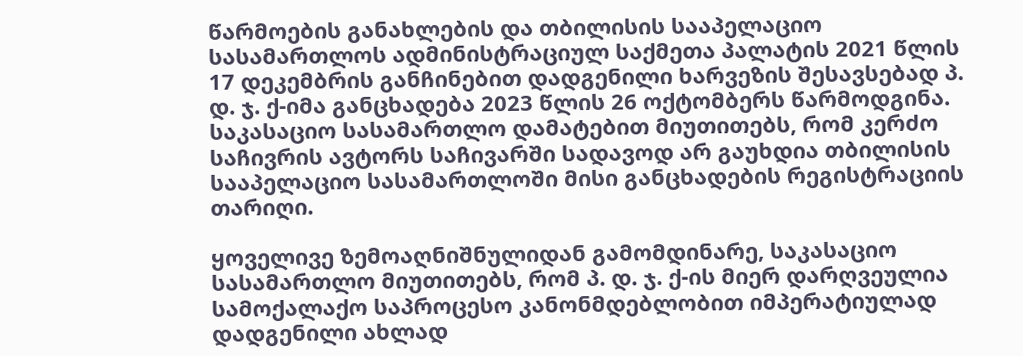წარმოების განახლების და თბილისის სააპელაციო სასამართლოს ადმინისტრაციულ საქმეთა პალატის 2021 წლის 17 დეკემბრის განჩინებით დადგენილი ხარვეზის შესავსებად პ. დ. ჯ. ქ-იმა განცხადება 2023 წლის 26 ოქტომბერს წარმოდგინა. საკასაციო სასამართლო დამატებით მიუთითებს, რომ კერძო საჩივრის ავტორს საჩივარში სადავოდ არ გაუხდია თბილისის სააპელაციო სასამართლოში მისი განცხადების რეგისტრაციის თარიღი.

ყოველივე ზემოაღნიშნულიდან გამომდინარე, საკასაციო სასამართლო მიუთითებს, რომ პ. დ. ჯ. ქ-ის მიერ დარღვეულია სამოქალაქო საპროცესო კანონმდებლობით იმპერატიულად დადგენილი ახლად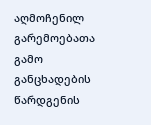აღმოჩენილ გარემოებათა გამო განცხადების წარდგენის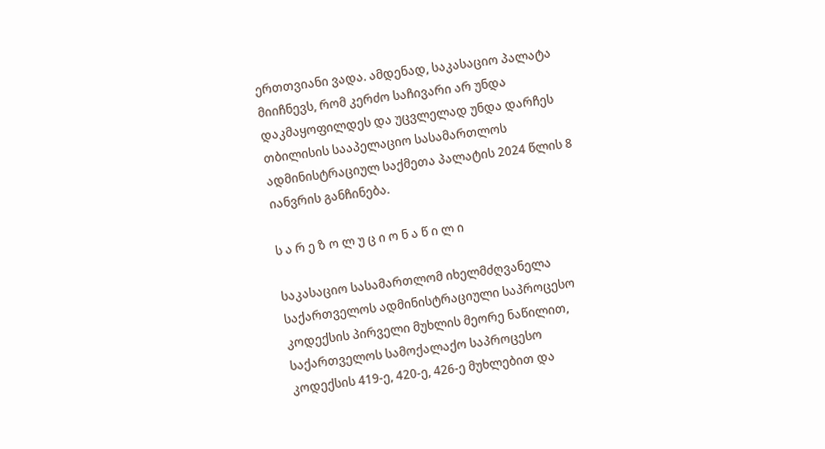ერთთვიანი ვადა. ამდენად, საკასაციო პალატა მიიჩნევს, რომ კერძო საჩივარი არ უნდა დაკმაყოფილდეს და უცვლელად უნდა დარჩეს თბილისის სააპელაციო სასამართლოს ადმინისტრაციულ საქმეთა პალატის 2024 წლის 8 იანვრის განჩინება.

ს ა რ ე ზ ო ლ უ ც ი ო ნ ა წ ი ლ ი

საკასაციო სასამართლომ იხელმძღვანელა საქართველოს ადმინისტრაციული საპროცესო კოდექსის პირველი მუხლის მეორე ნაწილით, საქართველოს სამოქალაქო საპროცესო კოდექსის 419-ე, 420-ე, 426-ე მუხლებით და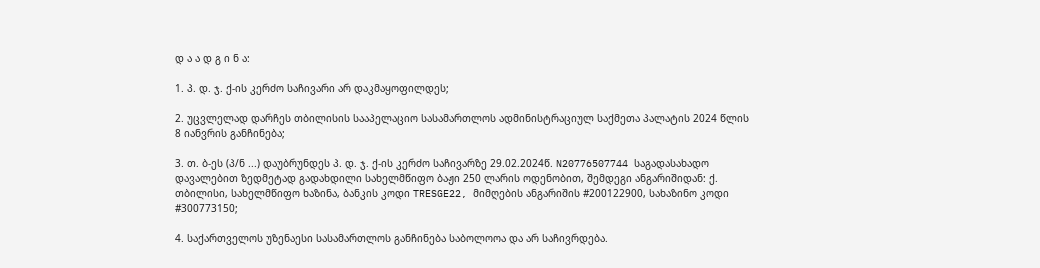დ ა ა დ გ ი ნ ა:

1. პ. დ. ჯ. ქ-ის კერძო საჩივარი არ დაკმაყოფილდეს;

2. უცვლელად დარჩეს თბილისის სააპელაციო სასამართლოს ადმინისტრაციულ საქმეთა პალატის 2024 წლის 8 იანვრის განჩინება;

3. თ. ბ-ეს (პ/ნ ...) დაუბრუნდეს პ. დ. ჯ. ქ-ის კერძო საჩივარზე 29.02.2024წ. N20776507744 საგადასახადო დავალებით ზედმეტად გადახდილი სახელმწიფო ბაჟი 250 ლარის ოდენობით, შემდეგი ანგარიშიდან: ქ. თბილისი, სახელმწიფო ხაზინა, ბანკის კოდი TRESGE22, მიმღების ანგარიშის #200122900, სახაზინო კოდი #300773150;

4. საქართველოს უზენაესი სასამართლოს განჩინება საბოლოოა და არ საჩივრდება.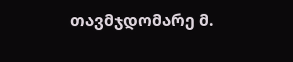თავმჯდომარე მ.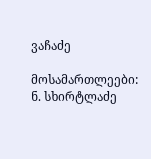ვაჩაძე

მოსამართლეები: ნ. სხირტლაძე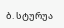ბ. სტურუა